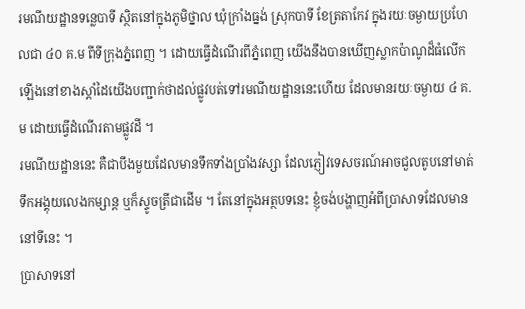រមណីយដ្ឋានទន្លេបាទី ស្ថិតនៅក្នុងភូមិថ្នាល ឃុំក្រាំងធ្នង់ ស្រុកបាទី ខែត្រតាកែវ ក្នុងរយៈចម្ងាយប្រហែលជា ៤០ គ.ម ពីទីក្រុងភ្នំពេញ ។ ដោយធ្វើដំណើរពីភ្នំពេញ យើងនឹងបានឃើញស្លាកប៉ាណូដ៏ធំលើកឡើងនៅខាងស្ដាំដៃយើងបញ្ជាក់ថាដល់ផ្លូវបត់ទៅរមណីយដ្ឋាននេះហើយ ដែលមានរយៈចម្ងាយ ៤ គ. ម ដោយធ្វើដំណើរតាមផ្លូវដី ។
រមណីយដ្ឋាននេះ គឺជាបឹងមួយដែលមានទឹកទាំងប្រាំងវស្សា ដែលភ្ញៀវទេសចរណ៍អាចជួលតូបនៅមាត់ទឹកអង្គុយលេងកម្សាន្ត ឬក៏ស្ទូចត្រីជាដើម ។ តែនៅក្នុងអត្ថបទនេះ ខ្ញុំចង់បង្ហាញអំពីប្រាសាទដែលមាននៅទីនេះ ។
ប្រាសាទនៅ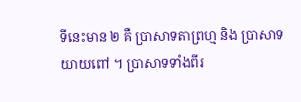ទីនេះមាន ២ គឺ ប្រាសាទតាព្រហ្ម និង ប្រាសាទយាយពៅ ។ ប្រាសាទទាំងពីរ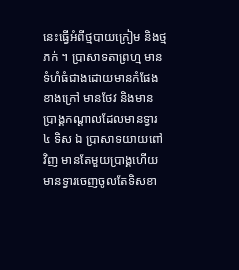នេះធ្វើអំពីថ្មបាយក្រៀម និងថ្មភក់ ។ ប្រាសាទតាព្រហ្ម មានទំហំធំជាងដោយមានកំផែងខាងក្រៅ មានថែវ និងមានប្រាង្គកណ្ដាលដែលមានទ្វារ ៤ ទិស ឯ ប្រាសាទយាយពៅ វិញ មានតែមួយប្រាង្គហើយមានទ្វារចេញចូលតែទិសខា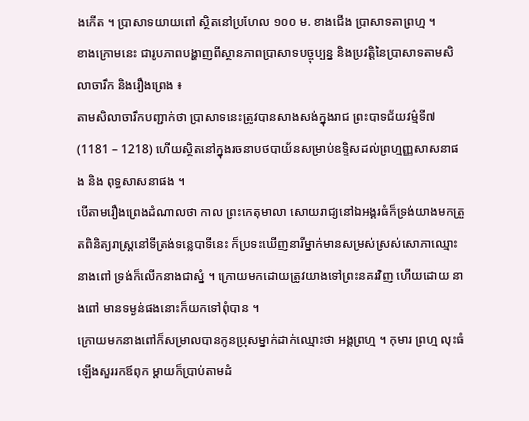ងកើត ។ ប្រាសាទយាយពៅ ស្ថិតនៅប្រហែល ១០០ ម. ខាងជើង ប្រាសាទតាព្រហ្ម ។
ខាងក្រោមនេះ ជារូបភាពបង្ហាញពីស្ថានភាពប្រាសាទបច្ចុប្បន្ន និងប្រវត្តិនៃប្រាសាទតាមសិលាចារឹក និងរឿងព្រេង ៖
តាមសិលាចារឹកបញ្ជាក់ថា ប្រាសាទនេះត្រូវបានសាងសង់ក្នុងរាជ ព្រះបាទជ័យវម៌្មទី៧ (1181 – 1218) ហើយស្ថិតនៅក្នុងរចនាបថបាយ័នសម្រាប់ឧទ្ទិសដល់ព្រហ្មញ្ញសាសនាផង និង ពុទ្ធសាសនាផង ។
បើតាមរឿងព្រេងដំណាលថា កាល ព្រះកេតុមាលា សោយរាជ្យនៅឯអង្គរធំក៏ទ្រង់យាងមកត្រួតពិនិត្យរាស្ត្រនៅទីត្រង់ទន្លេបាទីនេះ ក៏ប្រទះឃើញនារីម្នាក់មានសម្រស់ស្រស់សោភាឈ្មោះ នាងពៅ ទ្រង់ក៏លើកនាងជាស្នំ ។ ក្រោយមកដោយត្រូវយាងទៅព្រះនគរវិញ ហើយដោយ នាងពៅ មានទម្ងន់ផងនោះក៏យកទៅពុំបាន ។
ក្រោយមកនាងពៅក៏សម្រាលបានកូនប្រុសម្នាក់ដាក់ឈ្មោះថា អង្គព្រហ្ម ។ កុមារ ព្រហ្ម លុះធំឡើងសួររកឪពុក ម្ដាយក៏ប្រាប់តាមដំ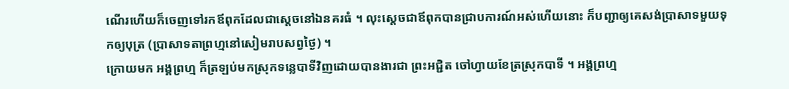ណើរហើយក៏ចេញទៅរកឪពុកដែលជាស្ដេចនៅឯនគរធំ ។ លុះស្ដេចជាឪពុកបានជ្រាបការណ៍អស់ហើយនោះ ក៏បញ្ជាឲ្យគេសង់ប្រាសាទមួយទុកឲ្យបុត្រ (ប្រាសាទតាព្រហ្មនៅសៀមរាបសព្វថ្ងៃ) ។
ក្រោយមក អង្គព្រហ្ម ក៏ត្រឡប់មកស្រុកទន្លេបាទីវិញដោយបានងារជា ព្រះអជ្ជិត ចៅហ្វាយខែត្រស្រុកបាទី ។ អង្គព្រហ្ម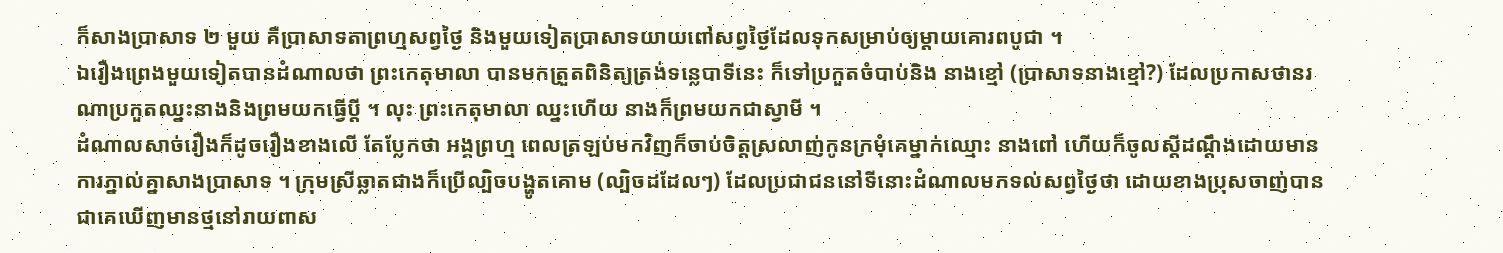ក៏សាងប្រាសាទ ២ មួយ គឺប្រាសាទតាព្រហ្មសព្វថ្ងៃ និងមួយទៀតប្រាសាទយាយពៅសព្វថ្ងៃដែលទុកសម្រាប់ឲ្យម្ដាយគោរពបូជា ។
ឯរឿងព្រេងមួយទៀតបានដំណាលថា ព្រះកេតុមាលា បានមកត្រួតពិនិត្យត្រង់ទន្លេបាទីនេះ ក៏ទៅប្រកួតចំបាប់និង នាងខ្មៅ (ប្រាសាទនាងខ្មៅ?) ដែលប្រកាសថានរណាប្រកួតឈ្នះនាងនិងព្រមយកធ្វើប្ដី ។ លុះ ព្រះកេតុមាលា ឈ្នះហើយ នាងក៏ព្រមយកជាស្វាមី ។
ដំណាលសាច់រឿងក៏ដូចរឿងខាងលើ តែប្លែកថា អង្គព្រហ្ម ពេលត្រឡប់មកវិញក៏ចាប់ចិត្តស្រលាញ់កូនក្រមុំគេម្នាក់ឈ្មោះ នាងពៅ ហើយក៏ចូលស្ដីដណ្ដឹងដោយមានការភ្នាល់គ្នាសាងប្រាសាទ ។ ក្រុមស្រីឆ្លាតជាងក៏ប្រើល្បិចបង្ហូតគោម (ល្បិចដដែលៗ) ដែលប្រជាជននៅទីនោះដំណាលមកទល់សព្វថ្ងៃថា ដោយខាងប្រុសចាញ់បានជាគេឃើញមានថ្មនៅរាយពាស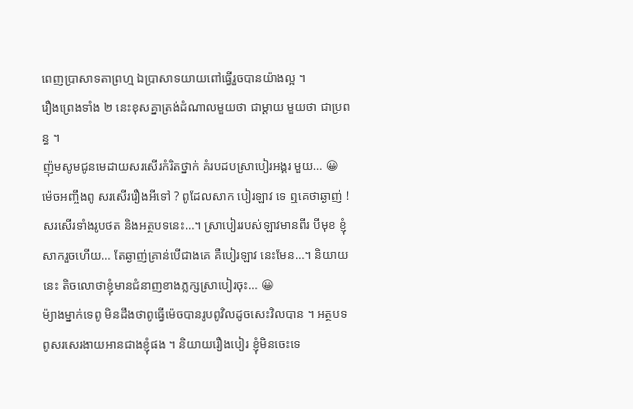ពេញប្រាសាទតាព្រហ្ម ឯប្រាសាទយាយពៅធ្វើរួចបានយ៉ាងល្អ ។
រឿងព្រេងទាំង ២ នេះខុសគ្នាត្រង់ដំណាលមួយថា ជាម្ដាយ មួយថា ជាប្រពន្ធ ។
ញ៉ុមសូមជូនមេដាយសរសើរកំរិតថ្នាក់ គំរបដបស្រាបៀរអង្គរ មួយ… 😀
ម៉េចអញ្ចឹងពូ សរសើររឿងអីទៅ ? ពូដែលសាក បៀរឡាវ ទេ ឮគេថាឆ្ងាញ់ !
សរសើរទាំងរូបថត និងអត្ថបទនេះ…។ ស្រាបៀររបស់ឡាវមានពីរ បីមុខ ខ្ញុំសាករួចហើយ… តែឆ្ងាញ់គ្រាន់បើជាងគេ គឺបៀរឡាវ នេះមែន…។ និយាយនេះ តិចលោថាខ្ញុំមានជំនាញខាងភ្លក្សសា្របៀរចុះ… 😀
ម៉្យាងម្នាក់ទេពូ មិនដឹងថាពូធ្វើម៉េចបានរូបពូវិលដូចសេះវិលបាន ។ អត្ថបទពូសរសេរងាយអានជាងខ្ញុំផង ។ និយាយរឿងបៀរ ខ្ញុំមិនចេះទេ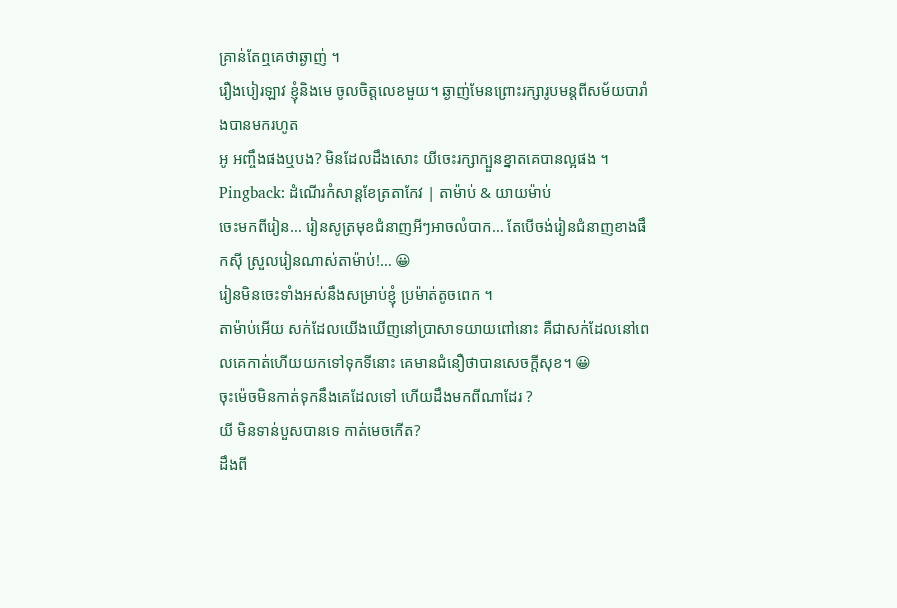គ្រាន់តែឮគេថាឆ្ងាញ់ ។
រឿងបៀរឡាវ ខ្ញុំនិងមេ ចូលចិត្តលេខមួយ។ ឆ្ងាញ់មែនព្រោះរក្សារូបមន្តពីសម័យបារាំងបានមករហូត
អូ អញ្ចឹងផងឬបង? មិនដែលដឹងសោះ យីចេះរក្សាក្បួនខ្នាតគេបានល្អផង ។
Pingback: ដំណើរកំសាន្តខែត្រតាកែវ | តាម៉ាប់ & យាយម៉ាប់
ចេះមកពីរៀន… រៀនសូត្រមុខជំនាញអីៗអាចលំបាក… តែបើចង់រៀនជំនាញខាងផឹកស៊ី ស្រួលរៀនណាស់តាម៉ាប់!… 😀
រៀនមិនចេះទាំងអស់នឹងសម្រាប់ខ្ញុំ ប្រម៉ាត់តូចពេក ។
តាម៉ាប់អើយ សក់ដែលយើងឃើញនៅប្រាសាទយាយពៅនោះ គឺជាសក់ដែលនៅពេលគេកាត់ហើយយកទៅទុកទីនោះ គេមានជំនឿថាបានសេចក្តីសុខ។ 😀
ចុះម៉េចមិនកាត់ទុកនឹងគេដែលទៅ ហើយដឹងមកពីណាដែរ ?
យី មិនទាន់បួសបានទេ កាត់មេចកើត?
ដឹងពី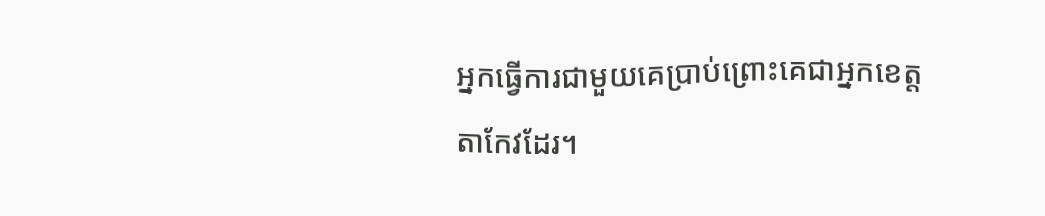អ្នកធ្វើការជាមួយគេប្រាប់ព្រោះគេជាអ្នកខេត្តតាកែវដែរ។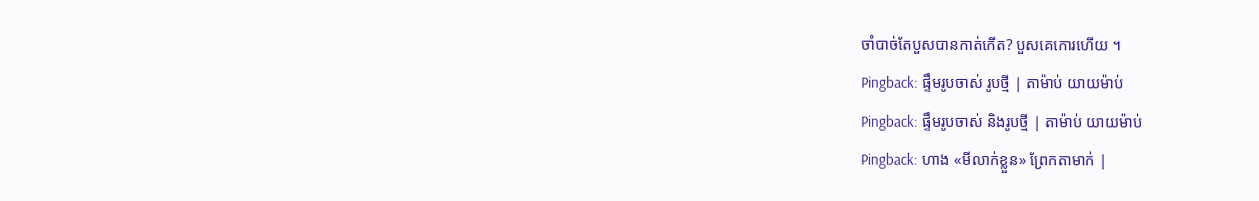ចាំបាច់តែបួសបានកាត់កើត? បួសគេកោរហើយ ។
Pingback: ផ្ទឹមរូបចាស់ រូបថ្មី | តាម៉ាប់ យាយម៉ាប់
Pingback: ផ្ទឹមរូបចាស់ និងរូបថ្មី | តាម៉ាប់ យាយម៉ាប់
Pingback: ហាង «មីលាក់ខ្លួន» ព្រែកតាមាក់ |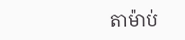តាម៉ាប់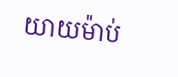យាយម៉ាប់